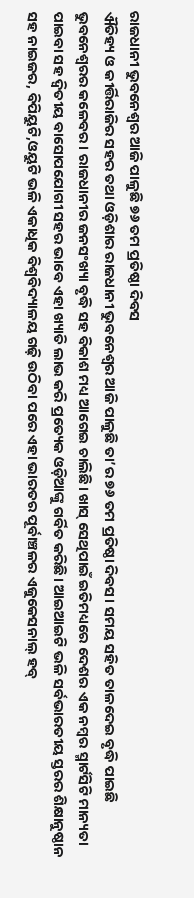ରାଜଧାନୀ ଭୁବନେଶ୍ୱର ଆଜି ପାଳୁଛି ୭୬ ତମ ପ୍ରତିଷ୍ଠା ଦିବସ
ଐତିହ୍ୟ ଓ କୀର୍ତ୍ତିରାଜିର ସହର ତଥା ଓଡ଼ିଶାର ରାଜଧାନୀ ଭୁବନେଶ୍ୱର ଆଜି ପାଳୁଛି ତା’ର ୭୬ ତମ ପ୍ରତିଷ୍ଠା ଦିବସ। ସମୟ ସହିତ ତାଳଦେଇ ବୃଦ୍ଧି ପାଇଛି ଭୁବନେଶ୍ବରର କଳେବର। ରାଜଧାନୀର ଜନସଂଖ୍ୟା ବୃଦ୍ଧି ସହ ବିକାଶ ମଧ୍ୟ ଆଗେଇ ଚାଲିଛି। ଖାସ୍ ସେଥିପାଇଁ ଇତିମଧ୍ୟରେ ଦେଶର ଏକ ନମ୍ବର ସ୍ମାର୍ଟସିଟି ମାନ୍ୟତା ପାଇବା ସହ ଦ୍ବିତୀୟ ବାସୋପଯୋଗୀ ସହର ଭାବେ ଏହା ଖ୍ୟାତି ଲାଭ କରି ପ୍ରତ୍ୟେକ ଓଡ଼ିଆଙ୍କୁ ଗର୍ବିତ କରିଛି। ଆଇଆଇଟି ଭଳି ସର୍ବଭାରତୀୟ ସ୍ତରର ଶିକ୍ଷାନୁଷ୍ଠାନ ସହ ନାଇଜର, ବିପିୟୁଟି,ଓୟୁଟି ଭଳି ଏକାଧିକ ବିଶ୍ବବିଦ୍ୟାଳୟ ଗଢ଼ି ଉଠିବା ପରେ ଏହା ଭାରତର ପୂର୍ବାଞ୍ଚଳର ଏଜୁକେସନାଲ୍ ହବ୍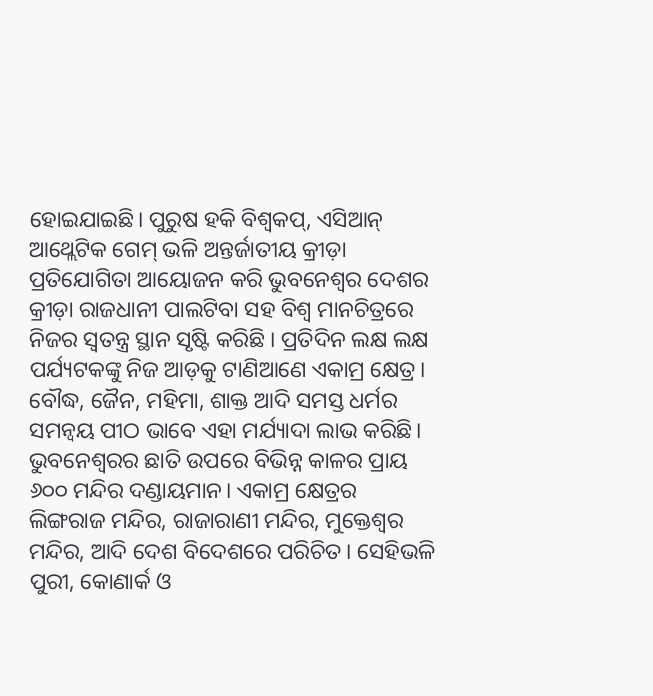ହୋଇଯାଇଛି। ପୁରୁଷ ହକି ବିଶ୍ବକପ୍, ଏସିଆନ୍ ଆଥ୍ଲେଟିକ ଗେମ୍ ଭଳି ଅନ୍ତର୍ଜାତୀୟ କ୍ରୀଡ଼ା ପ୍ରତିଯୋଗିତା ଆୟୋଜନ କରି ଭୁବନେଶ୍ବର ଦେଶର କ୍ରୀଡ଼ା ରାଜଧାନୀ ପାଲଟିବା ସହ ବିଶ୍ବ ମାନଚିତ୍ରରେ ନିଜର ସ୍ବତନ୍ତ୍ର ସ୍ଥାନ ସୃଷ୍ଟି କରିଛି । ପ୍ରତିଦିନ ଲକ୍ଷ ଲକ୍ଷ ପର୍ଯ୍ୟଟକଙ୍କୁ ନିଜ ଆଡ଼କୁ ଟାଣିଆଣେ ଏକାମ୍ର କ୍ଷେତ୍ର। ବୌଦ୍ଧ, ଜୈନ, ମହିମା, ଶାକ୍ତ ଆଦି ସମସ୍ତ ଧର୍ମର ସମନ୍ବୟ ପୀଠ ଭାବେ ଏହା ମର୍ଯ୍ୟାଦା ଲାଭ କରିଛି। ଭୁବନେଶ୍ୱରର ଛାତି ଉପରେ ବିଭିନ୍ନ କାଳର ପ୍ରାୟ ୬୦୦ ମନ୍ଦିର ଦଣ୍ଡାୟମାନ। ଏକାମ୍ର କ୍ଷେତ୍ରର ଲିଙ୍ଗରାଜ ମନ୍ଦିର, ରାଜାରାଣୀ ମନ୍ଦିର, ମୁକ୍ତେଶ୍ୱର ମନ୍ଦିର, ଆଦି ଦେଶ ବିଦେଶରେ ପରିଚିତ। ସେହିଭଳି ପୁରୀ, କୋଣାର୍କ ଓ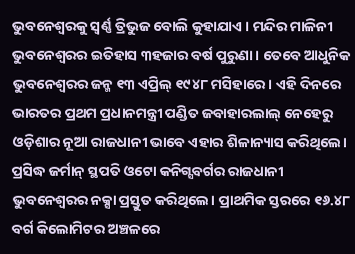ଭୁବନେଶ୍ୱରକୁ ସ୍ୱର୍ଣ୍ଣ ତ୍ରିଭୁଜ ବୋଲି କୁହାଯାଏ । ମନ୍ଦିର ମାଳିନୀ ଭୁବନେଶ୍ବରର ଇତିହାସ ୩ହଜାର ବର୍ଷ ପୁରୁଣା। ତେବେ ଆଧୁନିକ ଭୁବନେଶ୍ବରର ଜନ୍ମ ୧୩ ଏପ୍ରିଲ୍ ୧୯୪୮ ମସିହାରେ। ଏହି ଦିନରେ ଭାରତର ପ୍ରଥମ ପ୍ରଧାନମନ୍ତ୍ରୀ ପଣ୍ଡିତ ଜବାହାରଲାଲ୍ ନେହେରୁ ଓଡ଼ିଶାର ନୂଆ ରାଜଧାନୀ ଭାବେ ଏହାର ଶିଳାନ୍ୟାସ କରିଥିଲେ। ପ୍ରସିଦ୍ଧ ଜର୍ମାନ୍ ସ୍ଥପତି ଓଟୋ କନିଗ୍ସବର୍ଗର ରାଜଧାନୀ ଭୁବନେଶ୍ବରର ନକ୍ସା ପ୍ରସ୍ତୁତ କରିଥିଲେ। ପ୍ରାଥମିକ ସ୍ତରରେ ୧୬.୪୮ ବର୍ଗ କିଲୋମିଟର ଅଞ୍ଚଳରେ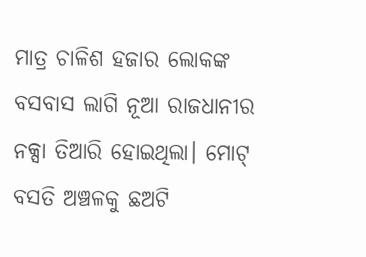ମାତ୍ର ଚାଳିଶ ହଜାର ଲୋକଙ୍କ ବସବାସ ଲାଗି ନୂଆ ରାଜଧାନୀର ନକ୍ସା ତିଆରି ହୋଇଥିଲା। ମୋଟ୍ ବସତି ଅଞ୍ଚଳକୁ ଛଅଟି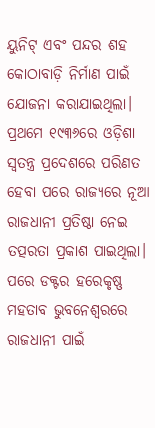ୟୁନିଟ୍ ଏବଂ ପନ୍ଦର ଶହ କୋଠାବାଡ଼ି ନିର୍ମାଣ ପାଇଁ ଯୋଜନା କରାଯାଇଥିଲା।
ପ୍ରଥମେ ୧୯୩୬ରେ ଓଡ଼ିଶା ସ୍ବତନ୍ତ୍ର ପ୍ରଦେଶରେ ପରିଣତ ହେବା ପରେ ରାଜ୍ୟରେ ନୂଆ ରାଜଧାନୀ ପ୍ରତିଷ୍ଠା ନେଇ ତତ୍ପରତା ପ୍ରକାଶ ପାଇଥିଲା। ପରେ ଡକ୍ଟର ହରେକୃଷ୍ଣ ମହତାବ ଭୁବନେଶ୍ବରରେ ରାଜଧାନୀ ପାଇଁ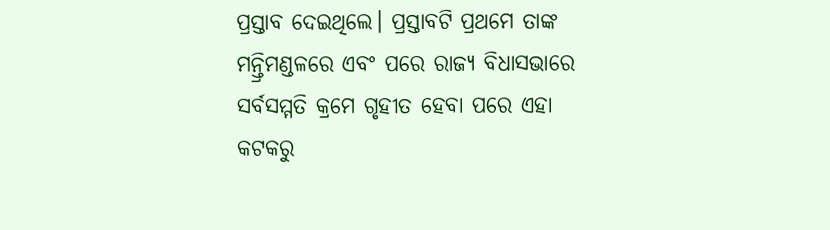ପ୍ରସ୍ତାବ ଦେଇଥିଲେ। ପ୍ରସ୍ତାବଟି ପ୍ରଥମେ ତାଙ୍କ ମନ୍ତ୍ରିମଣ୍ଡଳରେ ଏବଂ ପରେ ରାଜ୍ୟ ବିଧାସଭାରେ ସର୍ବସମ୍ମତି କ୍ରମେ ଗୃହୀତ ହେବା ପରେ ଏହା କଟକରୁ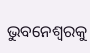ଭୁବନେଶ୍ବରକୁ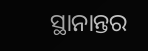ସ୍ଥାନାନ୍ତର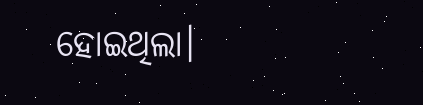ହୋଇଥିଲା।